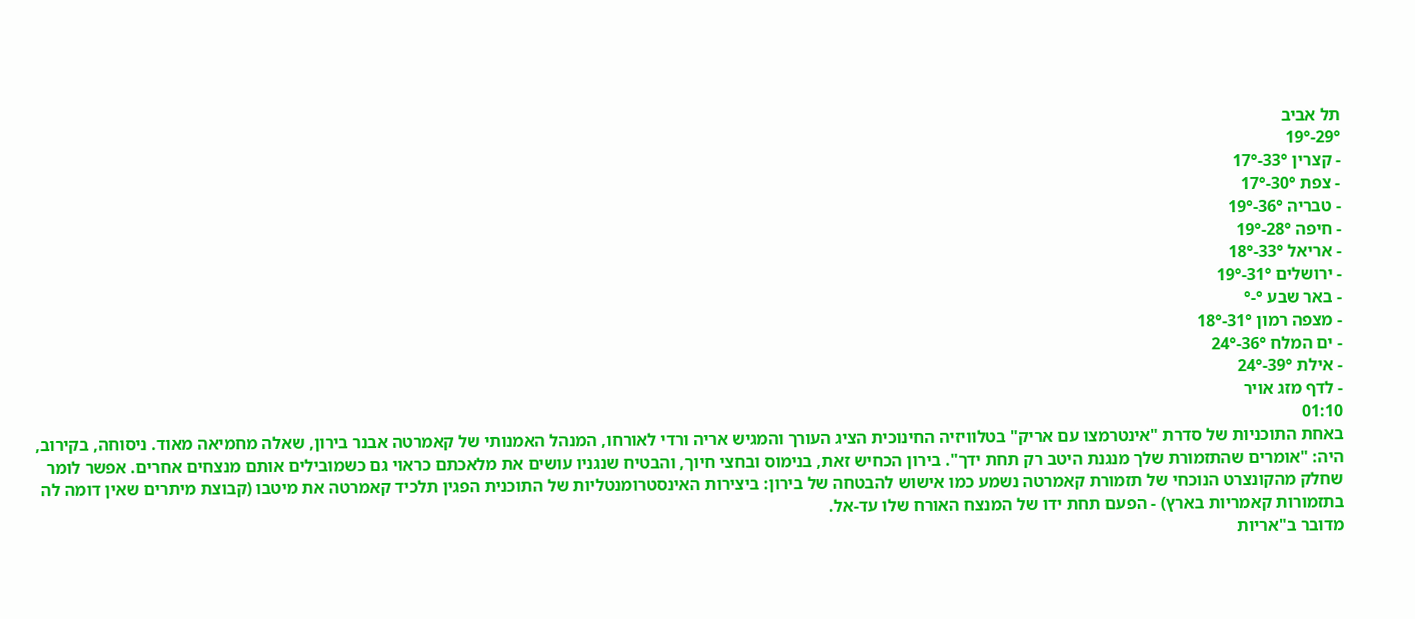תל אביב
29°-19°
- קצרין 33°-17°
- צפת 30°-17°
- טבריה 36°-19°
- חיפה 28°-19°
- אריאל 33°-18°
- ירושלים 31°-19°
- באר שבע °-°
- מצפה רמון 31°-18°
- ים המלח 36°-24°
- אילת 39°-24°
- לדף מזג אויר
01:10
באחת התוכניות של סדרת "אינטרמצו עם אריק" בטלוויזיה החינוכית הציג העורך והמגיש אריה ורדי לאורחו, המנהל האמנותי של קאמרטה אבנר בירון, שאלה מחמיאה מאוד. ניסוחה, בקירוב, היה: "אומרים שהתזמורת שלך מנגנת היטב רק תחת ידך". בירון הכחיש זאת, בנימוס ובחצי חיוך, והבטיח שנגניו עושים את מלאכתם כראוי גם כשמובילים אותם מנצחים אחרים. אפשר לומר שחלק מהקונצרט הנוכחי של תזמורת קאמרטה נשמע כמו אישוש להבטחה של בירון: ביצירות האינסטרומנטליות של התוכנית הפגין תלכיד קאמרטה את מיטבו (קבוצת מיתרים שאין דומה לה בתזמורות קאמריות בארץ) - הפעם תחת ידו של המנצח האורח שלו עד-אל.
מדובר ב"אריות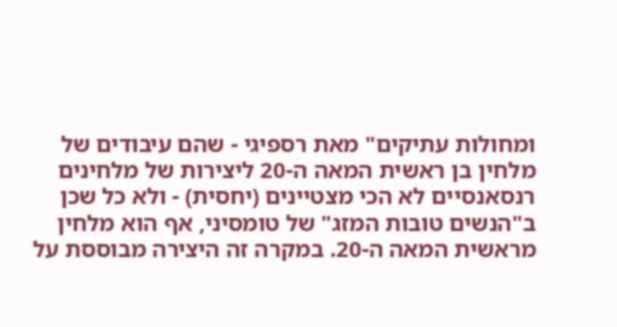ומחולות עתיקים" מאת רספיגי - שהם עיבודים של מלחין בן ראשית המאה ה-20 ליצירות של מלחינים רנסאנסיים לא הכי מצטיינים (יחסית) - ולא כל שכן ב"הנשים טובות המזג" של טומסיני, אף הוא מלחין מראשית המאה ה-20. במקרה זה היצירה מבוססת על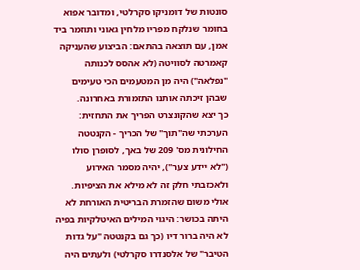סונטות של דומניקו סקרלטי, ומדובר אפוא בחומר שנלקח מפריו מלחין גאוני ותוזמר ביד אמן, עם תוצאה בהתאם: הביצוע שהעניקה קאמרטה לסוויטה (לא אהסס לכנותה "נפלאה") היה מן המטעמים הכי טעימים שבהן זיכתה אותנו התזמורת באחרונה.
כך יצא שהקונצרט הפריך את התחזית: הערכתי שה"תוך" של הכריך - הקנטטה החילונית מס' 209 של באך, לסופרן סולו ("לא יידע צער"), יהיה מסמר האירוע ולאכזבתי חלק זה לא מילא את הציפיות. אולי משום שהזמרת הבריטית האורחת לא היתה בכושר: היגוי המילים האיטלקיות בפיה לא היה ברור דיו (כך גם בקנטטה "על גדות הטיבר" של אלסנדרו סקרלטי) ולעתים היה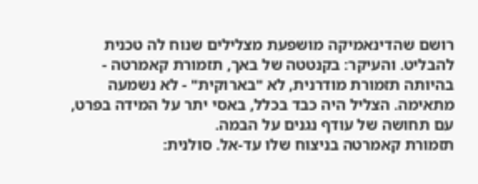רושם שהדינאמיקה מושפעת מצלילים שנוח לה טכנית להבליט. והעיקר: בקנטטה של באך, תזמורת קאמרטה - בהיותה תזמורת מודרנית, לא "בארוקית" - לא נשמעה מתאימה. הצליל היה כבד בכלל, באסי יתר על המידה בפרט, עם תחושה של עודף נגנים על הבמה.
תזמורת קאמרטה בניצוח שלו עד-אל. סולנית: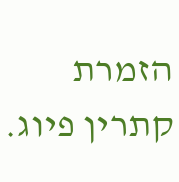הזמרת קתרין פיוג.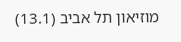מוזיאון תל אביב (13.1)